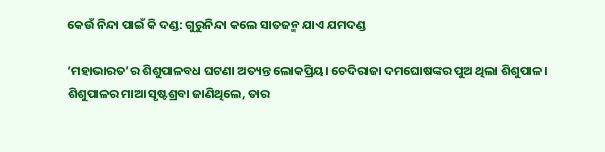କେଉଁ ନିନ୍ଦା ପାଇଁ କି ଦଣ୍ଡ: ଗୁରୁନିନ୍ଦା କଲେ ସାତଜନ୍ମ ଯାଏ ଯମଦଣ୍ଡ

‘ମହାଭାରତ’ର ଶିଶୁପାଳବଧ ଘଟଣା ଅତ୍ୟନ୍ତ ଲୋକପ୍ରିୟ। ଚେଦିରାଜା ଦମଘୋଷଙ୍କର ପୁଅ ଥିଲା ଶିଶୁପାଳ। ଶିଶୁପାଳର ମାଆ ସୃଷ୍ଟଶ୍ରବା ଜାଣିଥିଲେ, ତାର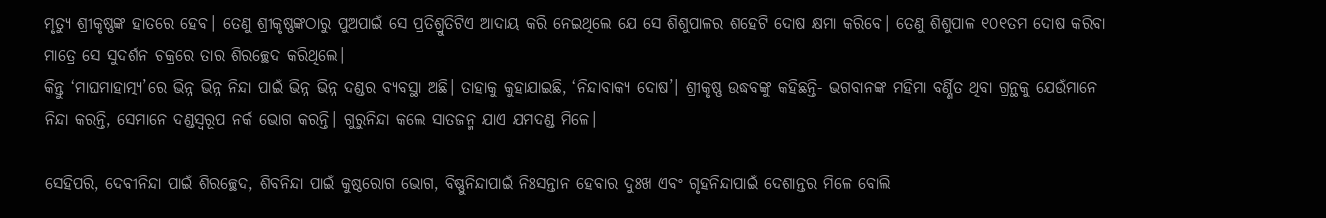ମୃତ୍ୟୁ ଶ୍ରୀକୃଷ୍ଣଙ୍କ ହାତରେ ହେବ। ତେଣୁ ଶ୍ରୀକୃଷ୍ଣଙ୍କଠାରୁ ପୁଅପାଇଁ ସେ ପ୍ରତିଶ୍ରୁତିଟିଏ ଆଦାୟ କରି ନେଇଥିଲେ ଯେ ସେ ଶିଶୁପାଳର ଶହେଟି ଦୋଷ କ୍ଷମା କରିବେ। ତେଣୁ ଶିଶୁପାଳ ୧୦୧ତମ ଦୋଷ କରିବା ମାତ୍ରେ ସେ ସୁଦର୍ଶନ ଚକ୍ରରେ ତାର ଶିରଚ୍ଛେଦ କରିଥିଲେ।
କିନ୍ତୁ ‘ମାଘମାହାତ୍ମ୍ୟ’ରେ ଭିନ୍ନ ଭିନ୍ନ ନିନ୍ଦା ପାଇଁ ଭିନ୍ନ ଭିନ୍ନ ଦଣ୍ଡର ବ୍ୟବସ୍ଥା ଅଛି। ତାହାକୁ କୁହାଯାଇଛି, ‘ନିନ୍ଦାବାକ୍ୟ ଦୋଷ’। ଶ୍ରୀକୃଷ୍ଣ ଉଦ୍ଧବଙ୍କୁ କହିଛନ୍ତି- ଭଗବାନଙ୍କ ମହିମା ବର୍ଣ୍ଣିତ ଥିବା ଗ୍ରନ୍ଥକୁ ଯେଉଁମାନେ ନିନ୍ଦା କରନ୍ତି, ସେମାନେ ଦଣ୍ଡସ୍ୱରୂପ ନର୍କ ଭୋଗ କରନ୍ତି। ଗୁରୁନିନ୍ଦା କଲେ ସାତଜନ୍ମ ଯାଏ ଯମଦଣ୍ଡ ମିଳେ।

ସେହିପରି, ଦେବୀନିନ୍ଦା ପାଇଁ ଶିରଚ୍ଛେଦ, ଶିବନିନ୍ଦା ପାଇଁ କୁଷ୍ଠରୋଗ ଭୋଗ, ବିଷ୍ଣୁନିନ୍ଦାପାଇଁ ନିଃସନ୍ତାନ ହେବାର ଦୁଃଖ ଏବଂ ଗୃହନିନ୍ଦାପାଇଁ ଦେଶାନ୍ତର ମିଳେ ବୋଲି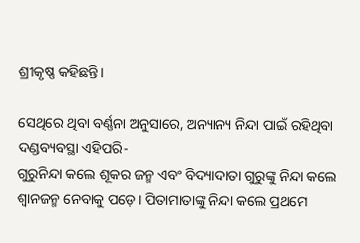ଶ୍ରୀକୃଷ୍ଣ କହିଛନ୍ତି।

ସେଥିରେ ଥିବା ବର୍ଣ୍ଣନା ଅନୁସାରେ, ଅନ୍ୟାନ୍ୟ ନିନ୍ଦା ପାଇଁ ରହିଥିବା ଦଣ୍ଡବ୍ୟବସ୍ଥା ଏହିପରି-
ଗୁରୁନିନ୍ଦା କଲେ ଶୂକର ଜନ୍ମ ଏବଂ ବିଦ୍ୟାଦାତା ଗୁରୁଙ୍କୁ ନିନ୍ଦା କଲେ ଶ୍ୱାନଜନ୍ମ ନେବାକୁ ପଡ଼େ। ପିତାମାତାଙ୍କୁ ନିନ୍ଦା କଲେ ପ୍ରଥମେ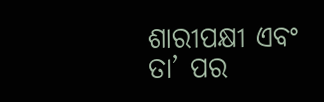ଶାରୀପକ୍ଷୀ ଏବଂ ତା’ ପର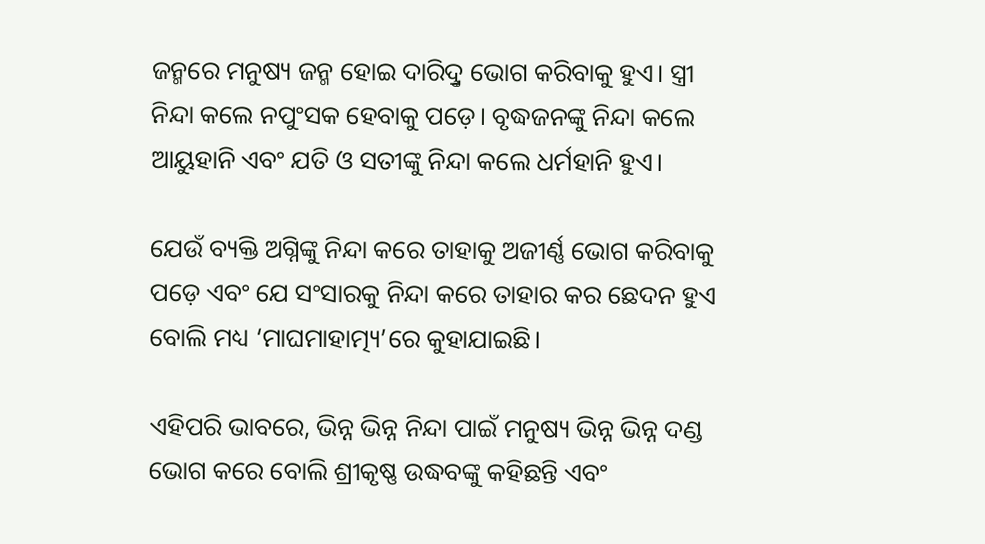ଜନ୍ମରେ ମନୁଷ୍ୟ ଜନ୍ମ ହୋଇ ଦାରିଦ୍ରୢ ଭୋଗ କରିବାକୁ ହୁଏ। ସ୍ତ୍ରୀ ନିନ୍ଦା କଲେ ନପୁଂସକ ହେବାକୁ ପଡ଼େ। ବୃଦ୍ଧଜନଙ୍କୁ ନିନ୍ଦା କଲେ ଆୟୁହାନି ଏବଂ ଯତି ଓ ସତୀଙ୍କୁ ନିନ୍ଦା କଲେ ଧର୍ମହାନି ହୁଏ।

ଯେଉଁ ବ୍ୟକ୍ତି ଅଗ୍ନିଙ୍କୁ ନିନ୍ଦା କରେ ତାହାକୁ ଅଜୀର୍ଣ୍ଣ ଭୋଗ କରିବାକୁ ପଡ଼େ ଏବଂ ଯେ ସଂସାରକୁ ନିନ୍ଦା କରେ ତାହାର କର ଛେଦନ ହୁଏ ବୋଲି ମଧ୍ୟ ‘ମାଘମାହାତ୍ମ୍ୟ’ରେ କୁହାଯାଇଛି।

ଏହିପରି ଭାବରେ, ଭିନ୍ନ ଭିନ୍ନ ନିନ୍ଦା ପାଇଁ ମନୁଷ୍ୟ ଭିନ୍ନ ଭିନ୍ନ ଦଣ୍ଡ ଭୋଗ କରେ ବୋଲି ଶ୍ରୀକୃଷ୍ଣ ଉଦ୍ଧବଙ୍କୁ କହିଛନ୍ତି ଏବଂ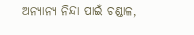ଅନ୍ୟାନ୍ୟ ନିନ୍ଦା ପାଇଁ ଚଣ୍ଡାଳ,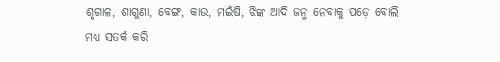ଶୃଗାଳ, ଶାଗୁଣା, ବେଙ୍ଗ, କାଉ, ମଇଁଷି, ଝିଙ୍କ ଆଦି ଜନ୍ମ ନେବାକୁ ପଡ଼େ ବୋଲି ମଧ୍ୟ ସତର୍କ କରି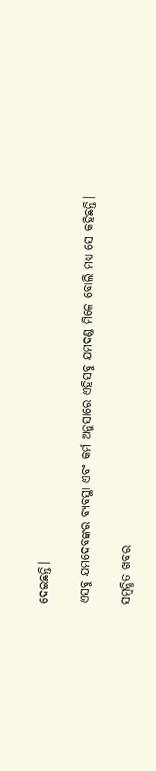ଦେଇଛନ୍ତି।

ଏସବୁ ଯମଦେବଙ୍କର ବ୍ୟବସ୍ଥା ଏବଂ କର୍ମ ଅନୁସାରେ ଏହିସବୁ ଯମଦଣ୍ଡ ମିଳେ ବୋଲି ମଧ୍ୟ ସେ କହିଛନ୍ତି।

ସମ୍ବନ୍ଧିତ ଖବର